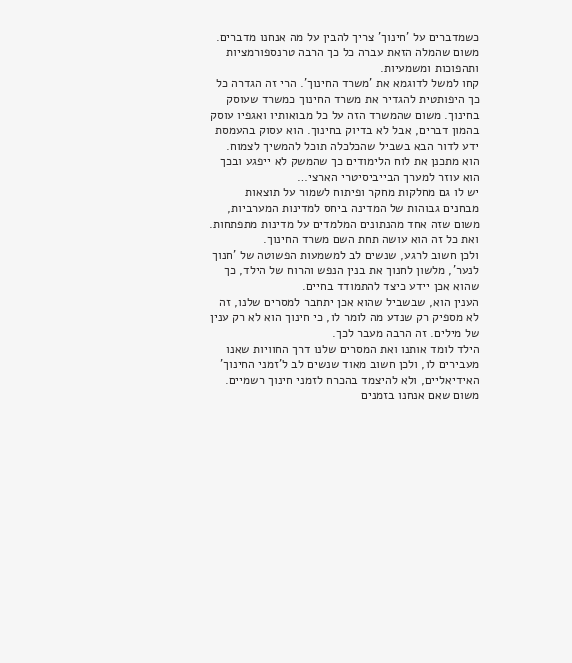כשמדברים על 'חינוך' צריך להבין על מה אנחנו מדברים. משום שהמלה הזאת עברה כל כך הרבה טרנספורמציות ותהפוכות ומשמעיות.
קחו למשל לדוגמא את 'משרד החינוך'. הרי זה הגדרה כל כך היפותטית להגדיר את משרד החינוך כמשרד שעוסק בחינוך. משום שהמשרד הזה על כל מבואותיו ואגפיו עוסק בהמון דברים, אבל לא בדיוק בחינוך. הוא עסוק בהעמסת ידע לדור הבא בשביל שהכלכלה תוכל להמשיך לצמוח. הוא מתכנן את לוח הלימודים כך שהמשק לא ייפגע ובכך הוא עוזר למערך הבייביסיטרי הארצי…
יש לו גם מחלקות מחקר ופיתוח לשמור על תוצאות מבחנים גבוהות של המדינה ביחס למדינות המערביות, משום שזה אחד מהנתונים המלמדים על מדינות מתפתחות. ואת כל זה הוא עושה תחת השם משרד החינוך.
ולכן חשוב לרגע, שנשים לב למשמעות הפשוטה של 'חנוך לנער', מלשון לחנוך את בנין הנפש והרוח של הילד, כך שהוא אכן יידע כיצד להתמודד בחיים.
הענין הוא, שבשביל שהוא אכן יתחבר למסרים שלנו, זה לא מספיק רק שנדע מה לומר לו, כי חינוך הוא לא רק ענין של מילים. זה הרבה מעבר לכך.
הילד לומד אותנו ואת המסרים שלנו דרך החוויות שאנו מעבירים לו, ולכן חשוב מאוד שנשים לב ל'זמני החינוך' האידיאליים, ולא להיצמד בהכרח לזמני חינוך רשמיים. משום שאם אנחנו בזמנים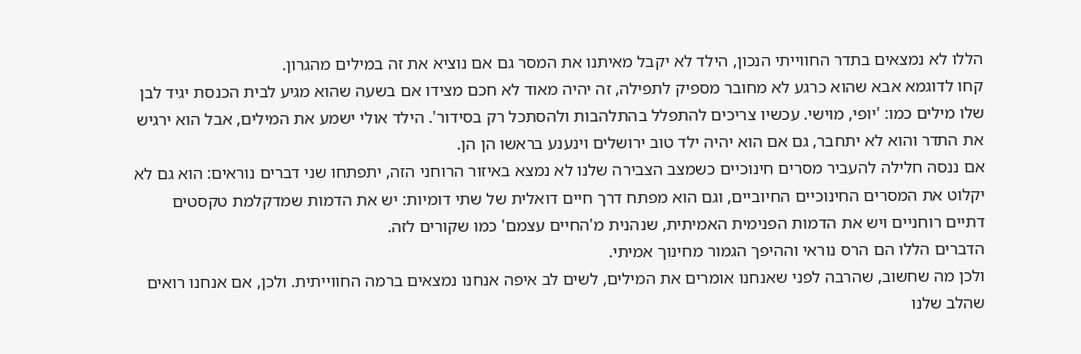הללו לא נמצאים בתדר החווייתי הנכון, הילד לא יקבל מאיתנו את המסר גם אם נוציא את זה במילים מהגרון.
קחו לדוגמא אבא שהוא כרגע לא מחובר מספיק לתפילה, זה יהיה מאוד לא חכם מצידו אם בשעה שהוא מגיע לבית הכנסת יגיד לבן שלו מילים כמו: 'יופי, מוישי. עכשיו צריכים להתפלל בהתלהבות ולהסתכל רק בסידור'. הילד אולי ישמע את המילים, אבל הוא ירגיש את התדר והוא לא יתחבר, גם אם הוא יהיה ילד טוב ירושלים וינענע בראשו הן הן.
אם ננסה חלילה להעביר מסרים חינוכיים כשמצב הצבירה שלנו לא נמצא באיזור הרוחני הזה, יתפתחו שני דברים נוראים: הוא גם לא יקלוט את המסרים החינוכיים החיוביים, וגם הוא מפתח דרך חיים דואלית של שתי דומיות: יש את הדמות שמדקלמת טקסטים דתיים רוחניים ויש את הדמות הפנימית האמיתית, שנהנית מ'החיים עצמם' כמו שקורים לזה.
הדברים הללו הם הרס נוראי וההיפך הגמור מחינוך אמיתי.
ולכן מה שחשוב, שהרבה לפני שאנחנו אומרים את המילים, לשים לב איפה אנחנו נמצאים ברמה החווייתית. ולכן, אם אנחנו רואים שהלב שלנו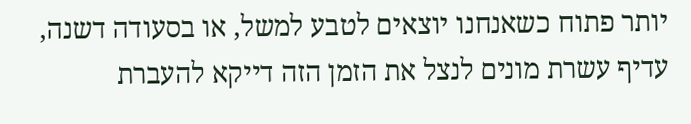יותר פתוח כשאנחנו יוצאים לטבע למשל, או בסעודה דשנה, עדיף עשרת מונים לנצל את הזמן הזה דייקא להעברת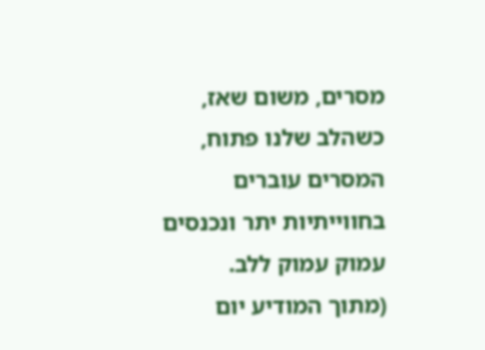מסרים, משום שאז, כשהלב שלנו פתוח, המסרים עוברים בחווייתיות יתר ונכנסים עמוק עמוק ללב.
(מתוך המודיע יום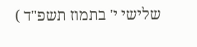שלישי י' בתמוז תשפ"ד )